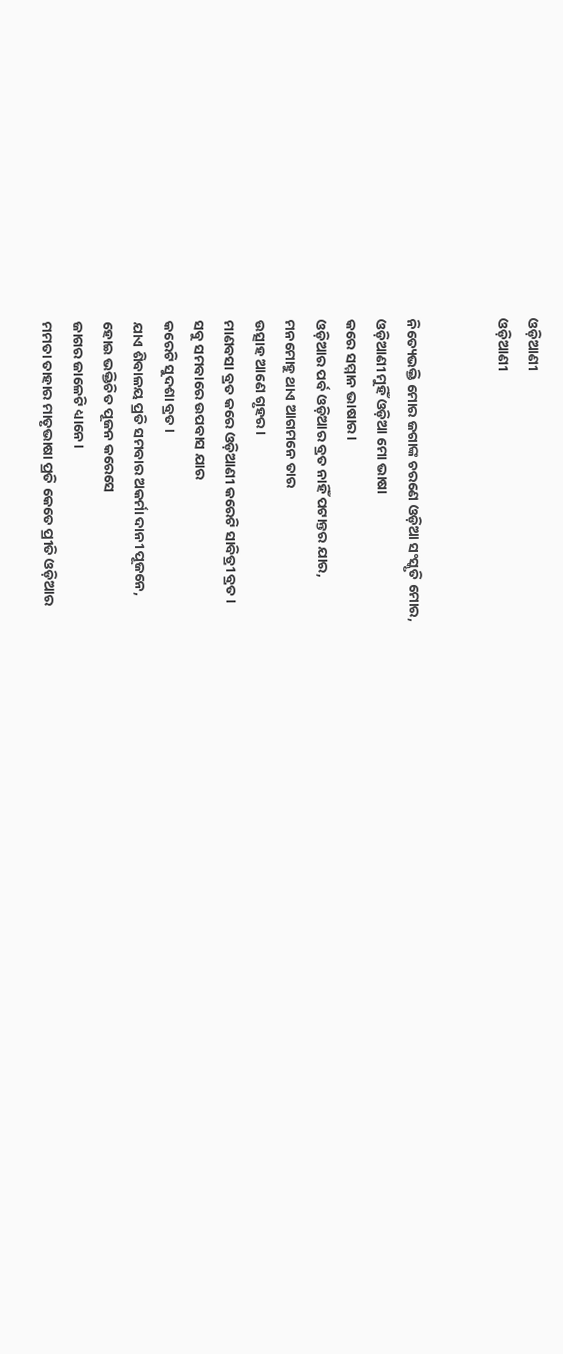ଓଡ଼ିଆଣୀ
ଓଡ଼ିଆଣୀ


ନିତ୍ୟେଭକ୍ତି ମୋର ଜଗାଙ୍କ ଚରଣେ ଓଡ଼ିଆ ସଂସ୍କୃତି ମୋର,
ଓଡ଼ିଆଣୀ ମୁହିଁ ଓଡ଼ିଆ ମୋ ଭାଷା
କରେ ସମ୍ମାନ ଭାଷାର।
ଓଡ଼ିଆର ପର୍ବ ଓଡ଼ିଆର ବ୍ରତ ନାହିଁ ପଟାନ୍ତର ଯାର,
ମନମୋହୁ ଥାଏ ଆଗମନେ ତାର
ଉତ୍ସାହ ଆଣେ ଗୃହର।
ମାଣବସା ବ୍ରତ କରେ ଓଡ଼ିଆଣୀ କରେଟି ସାବିତ୍ରୀ ବ୍ରତ।
ସବୁ ସମବାରେ ଉପବାସ ଯାର
କରେଟି ସୁଦଶା ବ୍ରତ।
ଯାଏ ଶିବାଳୟ ପ୍ରତି ସମବାର ଅକର୍ମା ଦାନୀ ପୂଜନେ,
ହୋଇ ଭକ୍ତିଚିତ ପୂଜନ କରେସେ
ଜାଗର ଜାଳେଟି ଧ୍ୟାନେ।
ମମତା ତାହାର ମାତୃଭାଷା ପ୍ରତି କେତେ ପ୍ରୀତି ଓଡ଼ିଆର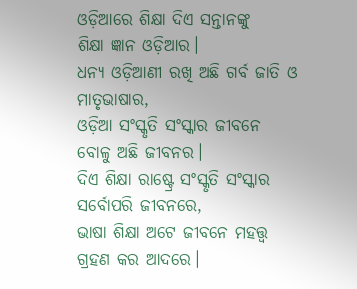ଓଡ଼ିଆରେ ଶିକ୍ଷା ଦିଏ ସନ୍ତାନଙ୍କୁ
ଶିକ୍ଷା ଜ୍ଞାନ ଓଡ଼ିଆର।
ଧନ୍ୟ ଓଡ଼ିଆଣୀ ରଖି ଅଛି ଗର୍ବ ଜାତି ଓ ମାତୃଭାଷାର,
ଓଡ଼ିଆ ସଂସ୍କୃତି ସଂସ୍କାର ଜୀବନେ
ବୋଳୁ ଅଛି ଜୀବନର।
ଦିଏ ଶିକ୍ଷା ରାଷ୍ଟ୍ରେ ସଂସ୍କୃତି ସଂସ୍କାର ସର୍ବୋପରି ଜୀବନରେ,
ଭାଷା ଶିକ୍ଷା ଅଟେ ଜୀବନେ ମହତ୍ତ୍ଵ
ଗ୍ରହଣ କର ଆଦରେ।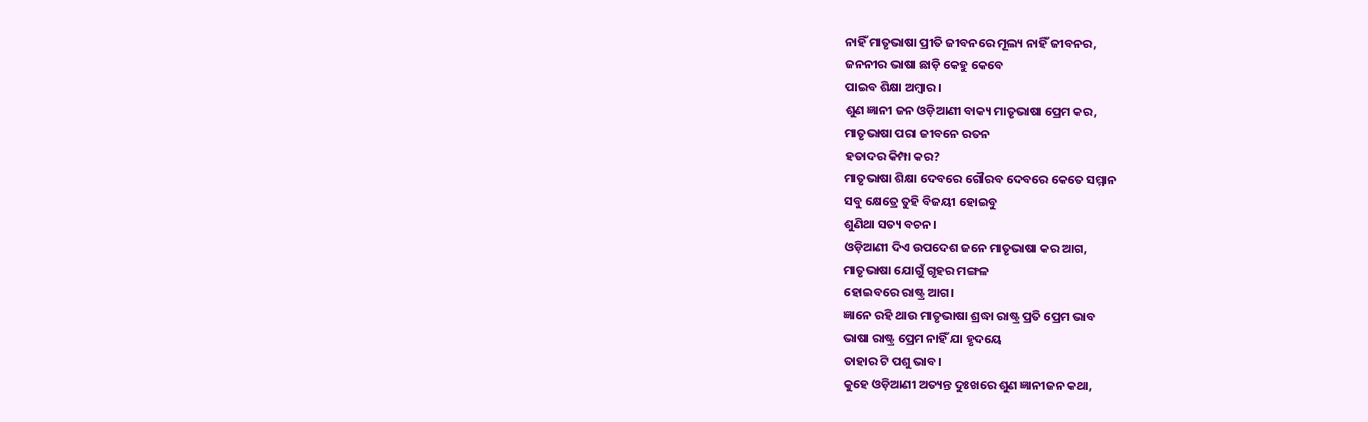ନାହିଁ ମାତୃଭାଷା ପ୍ରୀତି ଜୀବନରେ ମୂଲ୍ୟ ନାହିଁ ଜୀବନର,
ଜନନୀର ଭାଷା ଛାଡ଼ି କେହୁ କେବେ
ପାଇବ ଶିକ୍ଷା ଅମ୍ବାର।
ଶୁଣ ଜ୍ଞାନୀ ଜନ ଓଡ଼ିଆଣୀ ବାକ୍ୟ ମାତୃଭାଷା ପ୍ରେମ କର,
ମାତୃଭାଷା ପରା ଜୀବନେ ରତନ
ହତାଦର କିମ୍ପା କର?
ମାତୃଭାଷା ଶିକ୍ଷା ଦେବରେ ଗୌରବ ଦେବରେ କେତେ ସମ୍ମାନ
ସବୁ କ୍ଷେତ୍ରେ ତୁହି ବିଜୟୀ ହୋଇବୁ
ଶୁଣିଥା ସତ୍ୟ ବଚନ।
ଓଡ଼ିଆଣୀ ଦିଏ ଉପଦେଶ ଜନେ ମାତୃଭାଷା କର ଆଗ,
ମାତୃଭାଷା ଯୋଗୁଁ ଗୃହର ମଙ୍ଗଳ
ହୋଇବରେ ରାଷ୍ଟ୍ର ଆଗ।
ଜ୍ଞାନେ ରହି ଥାଉ ମାତୃଭାଷା ଶ୍ରଦ୍ଧା ରାଷ୍ଟ୍ର ପ୍ରତି ପ୍ରେମ ଭାବ
ଭାଷା ରାଷ୍ଟ୍ର ପ୍ରେମ ନାହିଁ ଯା ହୃଦୟେ
ତାହାର ଟି ପଶୁ ଭାବ।
କୁହେ ଓଡ଼ିଆଣୀ ଅତ୍ୟନ୍ତ ଦୁଃଖରେ ଶୁଣ ଜ୍ଞାନୀଜନ କଥା,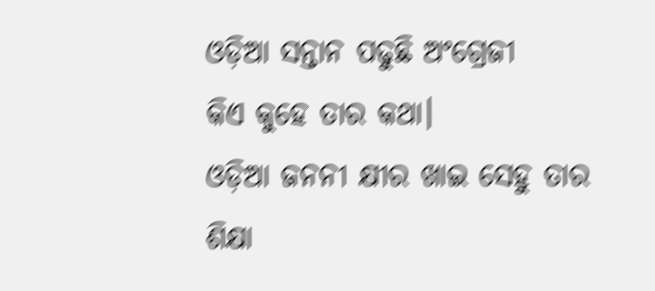ଓଡ଼ିଆ ସନ୍ତାନ ପଢୁଛି ଅଂଗ୍ରେଜୀ
କିଏ କୁହେ ତାର କଥା।
ଓଡ଼ିଆ ଜନନୀ କ୍ଷୀର ଖାଇ ସେହୁ ତାର ଶିକ୍ଷା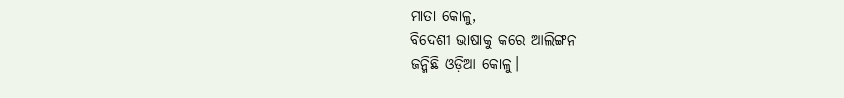ମାତା କୋଳୁ,
ବିଦେଶୀ ଭାଷାକୁ କରେ ଆଲିଙ୍ଗନ
ଜନ୍ମିଛି ଓଡ଼ିଆ କୋଳୁ।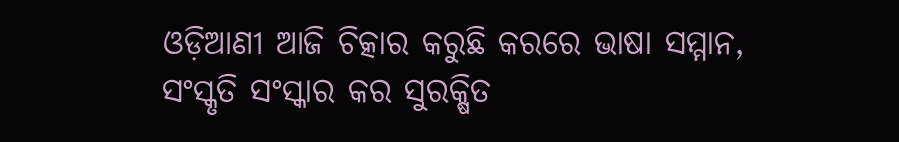ଓଡ଼ିଆଣୀ ଆଜି ଚିତ୍କାର କରୁଛି କରରେ ଭାଷା ସମ୍ମାନ,
ସଂସ୍କୃତି ସଂସ୍କାର କର ସୁରକ୍ଷିତ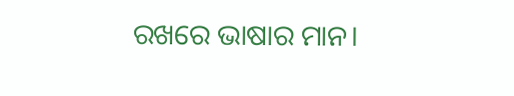ରଖରେ ଭାଷାର ମାନ।